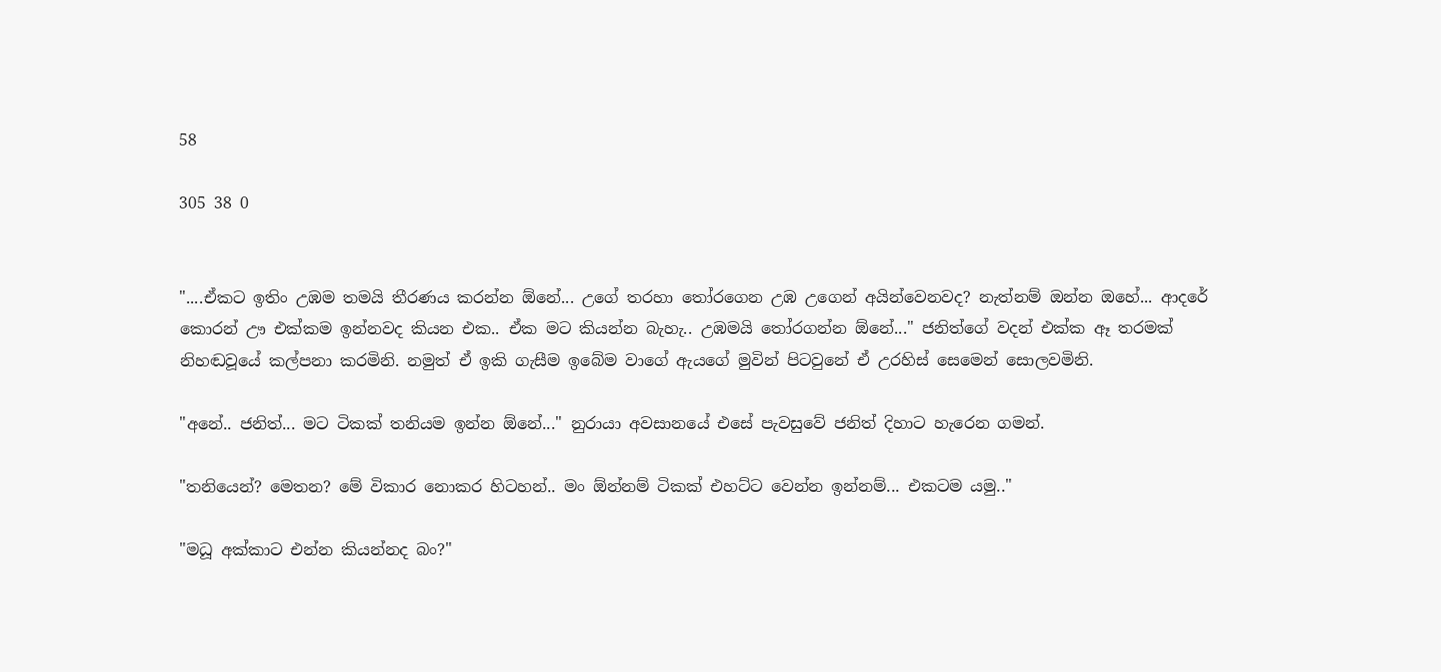58

305 38 0


"....ඒකට ඉතිං උඹම තමයි තීරණය කරන්න ඕනේ... උගේ තරහා තෝරගෙන උඹ උගෙන් අයින්වෙනවද? නැත්නම් ඔන්න ඔහේ... ආදරේ කොරන් ඌ එක්කම ඉන්නවද කියන එක.. ඒක මට කියන්න බැහැ.. උඹමයි තෝරගන්න ඕනේ..." ජනිත්ගේ වදන් එක්ක ඈ තරමක් නිහඬවූයේ කල්පනා කරමිනි. නමුත් ඒ ඉකි ගැසීම ඉබේම වාගේ ඇයගේ මුවින් පිටවුනේ ඒ උරහිස් සෙමෙන් සොලවමිනි.

"අනේ.. ජනිත්... මට ටිකක් තනියම ඉන්න ඕනේ..." නුරායා අවසානයේ එසේ පැවසුවේ ජනිත් දිහාට හැරෙන ගමන්.

"තනියෙන්? මෙතන? මේ විකාර නොකර හිටහන්.. මං ඕන්නම් ටිකක් එහට්ට වෙන්න ඉන්නම්... එකටම යමු.."

"මධූ අක්කාට එන්න කියන්නද බං?"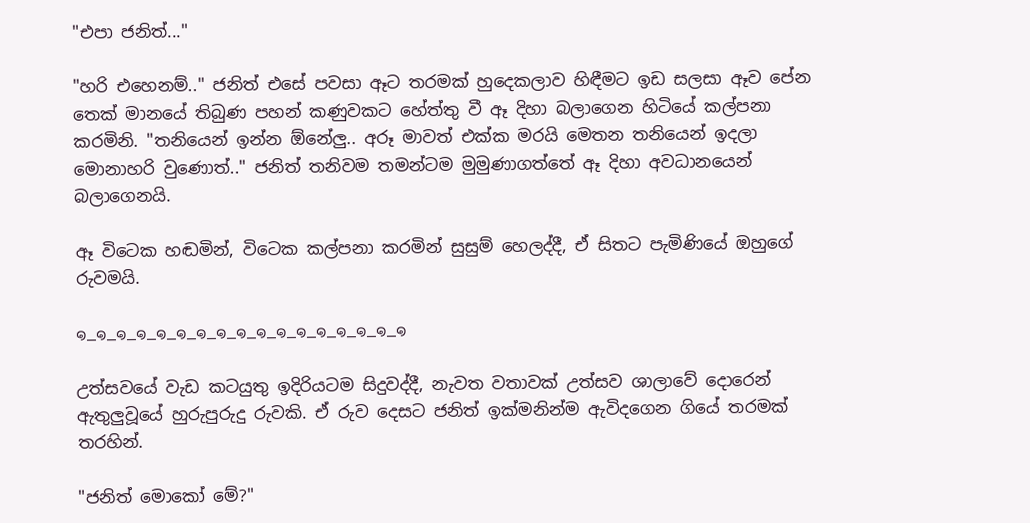"එපා ජනිත්..."

"හරි එහෙනම්.." ජනිත් එසේ පවසා ඈට තරමක් හුදෙකලාව හිඳීමට ඉඩ සලසා ඈව පේන තෙක් මානයේ තිබුණ පහන් කණුවකට හේත්තු වී ඈ දිහා බලාගෙන හිටියේ කල්පනා කරමිනි. "තනියෙන් ඉන්න ඕනේලු.. අරූ මාවත් එක්ක මරයි මෙතන තනියෙන් ඉදලා මොනාහරි වුණොත්.." ජනිත් තනිවම තමන්ටම මුමුණාගත්තේ ඈ දිහා අවධානයෙන් බලාගෙනයි.

ඈ විටෙක හඬමින්, විටෙක කල්පනා කරමින් සුසුම් හෙලද්දී, ඒ සිතට පැමිණියේ ඔහුගේ රුවමයි.

๑_๑_๑_๑_๑_๑_๑_๑_๑_๑_๑_๑_๑_๑_๑_๑_๑

උත්සවයේ වැඩ කටයුතු ඉදිරියටම සිදුවද්දී, නැවත වතාවක් උත්සව ශාලාවේ දොරෙන් ඇතුලුවූයේ හුරුපුරුදු රුවකි. ඒ රුව දෙසට ජනිත් ඉක්මනින්ම ඇවිදගෙන ගියේ තරමක් තරහින්.

"ජනිත් මොකෝ මේ?"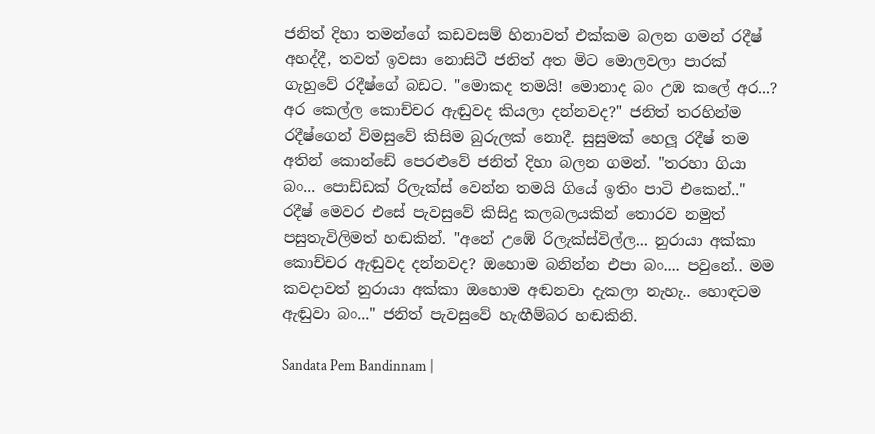ජනිත් දිහා තමන්ගේ කඩවසම් හිනාවත් එක්කම බලන ගමන් රදීෂ් අහද්දී, තවත් ඉවසා නොසිටී ජනිත් අත මිට මොලවලා පාරක් ගැහුවේ රදීෂ්ගේ බඩට. "මොකද තමයි! මොනාද බං උඹ කලේ අර...? අර කෙල්ල කොච්චර ඇඬුවද කියලා දන්නවද?" ජනිත් තරහින්ම රදීෂ්ගෙන් විමසුවේ කිසිම බුරුලක් නොදී. සුසුමක් හෙලූ රදීෂ් තම අතින් කොන්ඩේ පෙරළුවේ ජනිත් දිහා බලන ගමන්. "තරහා ගියා බං... පොඩ්ඩක් රිලැක්ස් වෙන්න තමයි ගියේ ඉතිං පාටි එකෙන්.." රදීෂ් මෙවර එසේ පැවසුවේ කිසිදු කලබලයකින් තොරව නමුත් පසුතැවිලිමත් හඬකින්. "අනේ උඹේ රිලැක්ස්විල්ල... නුරායා අක්කා කොච්චර ඇඬුවද දන්නවද? ඔහොම බනින්න එපා බං.... පවුනේ.. මම කවදාවත් නුරායා අක්කා ඔහොම අඬනවා දැකලා නැහැ.. හොඳටම ඇඬුවා බං..." ජනිත් පැවසුවේ හැඟීම්බර හඬකිනි.

Sandata Pem Bandinnam |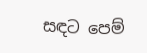සඳට පෙම්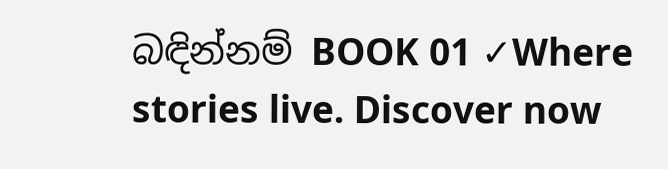බඳින්නම් BOOK 01 ✓Where stories live. Discover now